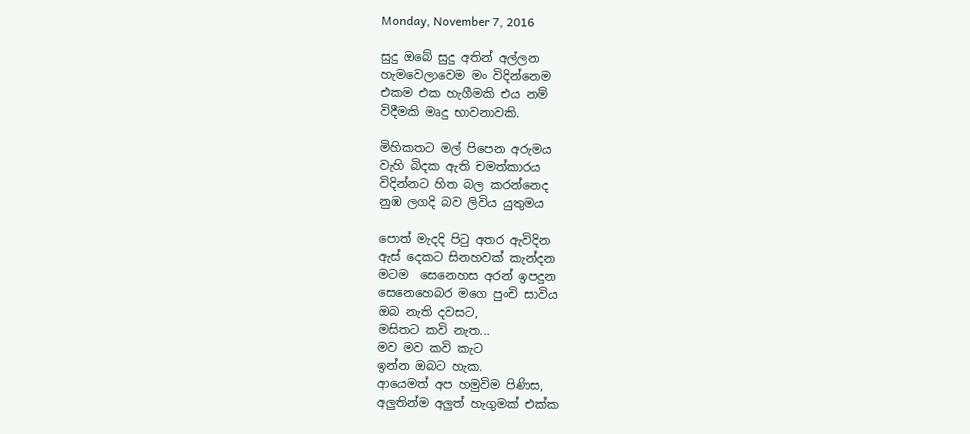Monday, November 7, 2016

සුදු ඔබේ සුදු අතින් අල්ලන
හැමවෙලාවෙම මං විදින්නෙම
එකම එක හැගීමකි එය නම්
විදීමකි මෘදු භාවනාවකි.

මිහිකතට මල් පිපෙන අරුමය
වැහි බිදක ඇති චමත්කාරය
විදින්නට හිත බල කරන්නෙද
නුඹ ලගදි බව ලිවිය යුතුමය

පොත් මැදදි පිටු අතර ඇවිදින
ඇස් දෙකට සිනහවක් කැන්දන
මටම  සෙනෙහස අරන් ඉපදුන
සෙනෙහෙබර ම‍ගෙ පුංචි සාවිය
ඔබ නැති දවසට,
මසිතට කවි නැත...
මව මව කවි කැට
ඉන්න ඔබට හැක.
ආයෙමත් අප හමුවිම පිණිස,
අලුතින්ම අලුත් හැගුමක් එක්ක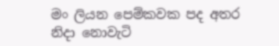මං ලියන පෙම්කවක පද අතර
නිද‍ා නොවැටි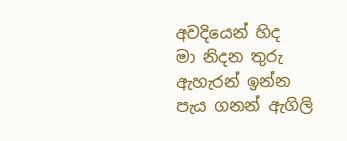අවදියෙන් හිද
මා නිදන තුරු ඇහැරන් ඉන්න
පැය ගනන් ඇගිලි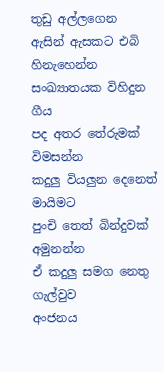තුඩු අල්ලගෙන
ඇසින් ඇසකට එබි හිනැහෙන්න
සංඛ්‍යාතයක විහිදුන ගීය
පද අතර තේරුමක් විමසන්න
කදුලු වියලුන දෙනෙත් මායිමට
පුංචි තෙත් බින්දුවක් අමුනන්න
ඒ කදුලු සමග නෙතු ගැල්වුව
අංජනය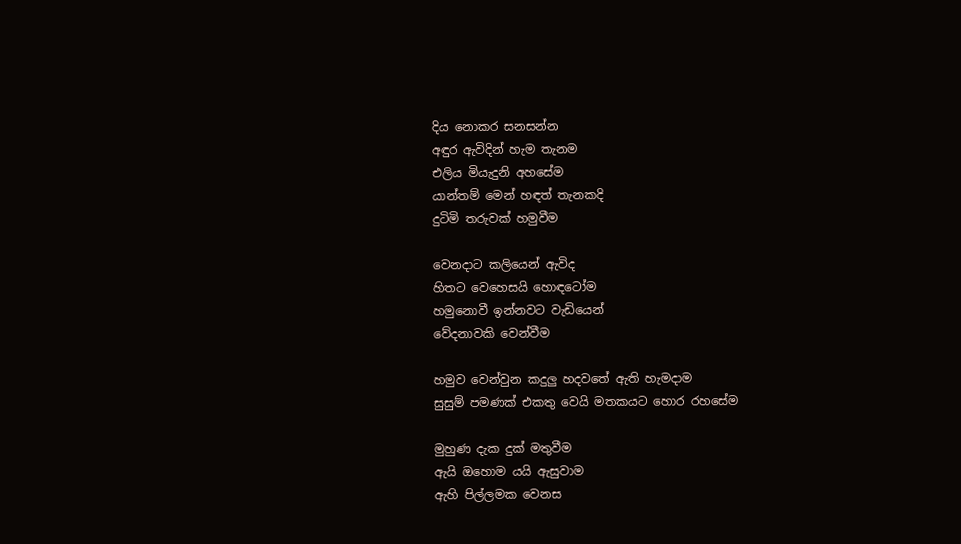දිය නොකර සනසන්න
අඳුර ඇවිදින් හැම තැනම
එලිය මියැදුනි අහසේම
යාන්තම් මෙන් හඳත් තැනකදි
දුටිමි තරුවක් හමුවීම

වෙනදාට කලියෙන් ඇවිද
හිතට වෙහෙසයි හොඳටෝම
හමුනොවී ඉන්නවට වැඩියෙන්
වේදනාවකි වෙන්වීම

හමුව වෙන්වුන කදුලු හදවතේ ඇති හැමදාම
සුසුම් පමණක් එකතු වෙයි මතකයට හොර රහසේම

මුහුණ දැක දුක් මතුවීම
ඇයි ඔහොම යයි ඇසුවාම
ඇහි පිල්ලමක වෙනස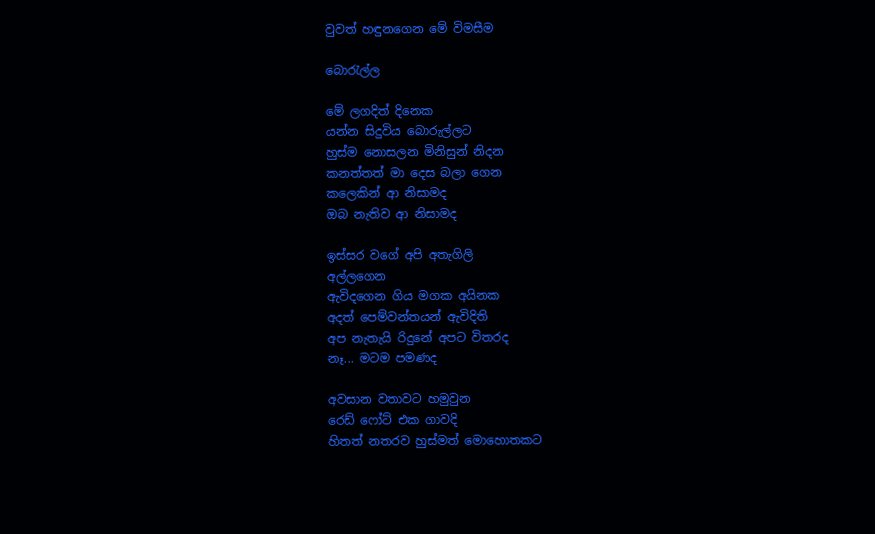වුවත් හඳුනගෙන මේ විමසීම

බොරැල්ල

මේ ලගදිත් දිනෙක
යන්න සිදුවිය බොරුල්ලට
හුස්ම නොසලන මිනිසුන් නිදන
කනත්තත් මා දෙස බලා ගෙන
කලෙකින් ආ නිසාමද
ඔබ නැතිව ආ නිසාමද

ඉස්සර වගේ අපි අතැගිලි
අල්ලගෙන
ඇවිදගෙන ගිය මගක අයිනක
අදත් පෙම්වන්තයන් ඇවිදිති
අප නැතැයි රිදුනේ අපට විතරද
නෑ... මටම පමණද

අවසාන වතාවට හමුවුන
රෙඩ්‍ ෆෝට් එක ගාවදි
හිතත් නතරව හුස්මත් මොහොතකට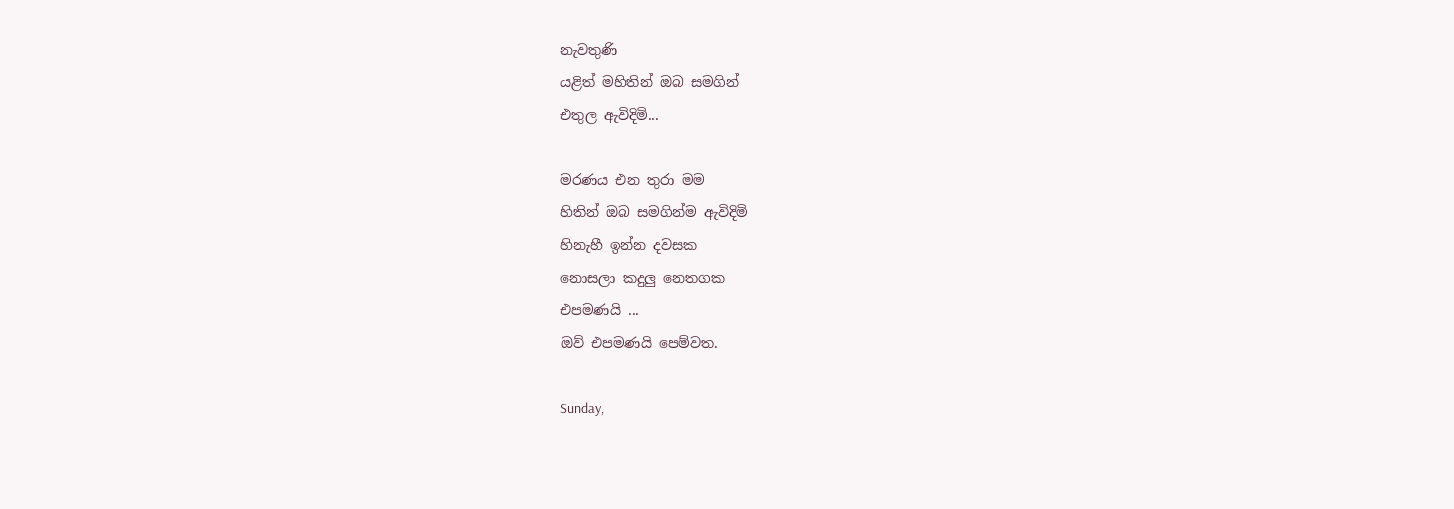නැවතුණි
යළිත් මහිතින් ඔබ සමගින්
එතුල ඇවිදිමි...

මරණය එන තුරා මම
හිතින් ඔබ සමගින්ම ඇවිදිමි
හිනැහී ඉන්න දවසක
නොසලා කදුලු නෙතගක
එපමණයි ...
ඔව් එපමණයි පෙම්වත.

Sunday,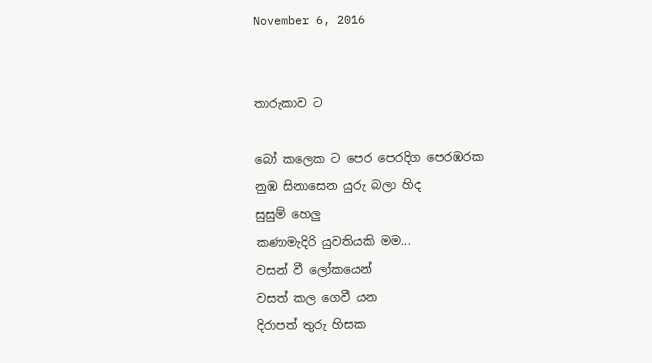November 6, 2016


තාරුකාව ට

බෝ කලෙක ට පෙර පෙරදිග පෙරඹරක
නුඹ සිනාසෙන යුරු බලා හිද
සුසුම් හෙලු
කණාමැදිරි යුවතියකි මම...
වසන් වී ලෝකයෙන්
වසත් කල ගෙවී යන
දිරාපත් තුරු හිසක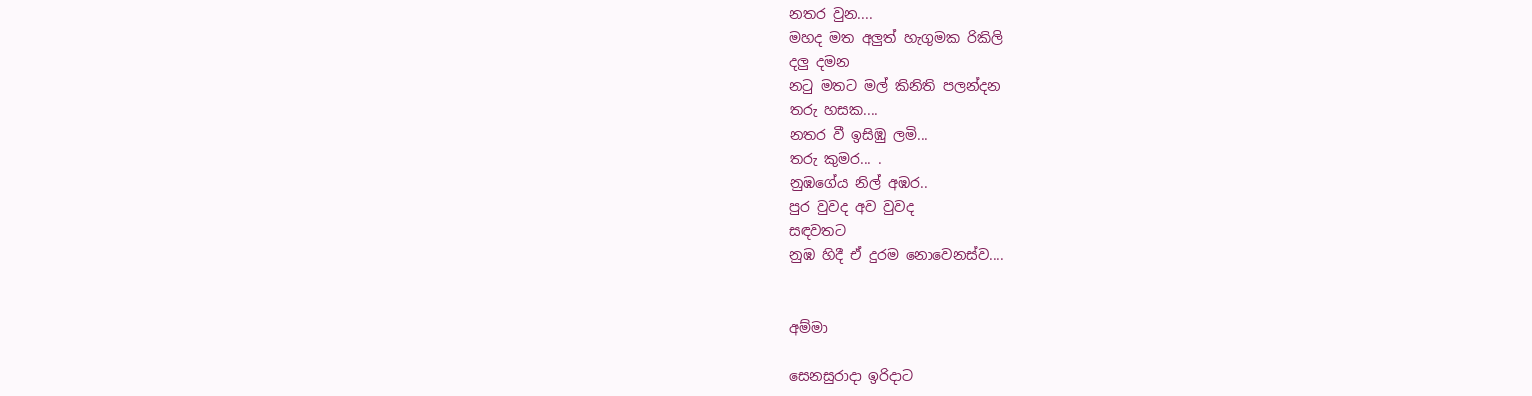නතර වුන....
මහද මත අලුත් හැගුමක රිකිලි
දලු දමන
නටු මතට මල් කිනිති පලන්දන
තරු හසක....
නතර වී ඉසිඹු ලමි...
තරු කුමර... .
නුඹගේය නිල් අඹර..
පුර වුවද අව වුවද
සඳවතට
නුඹ හිදී ඒ දුරම නොවෙනස්ව....


අම්මා

සෙනසුරාදා ඉරිදාට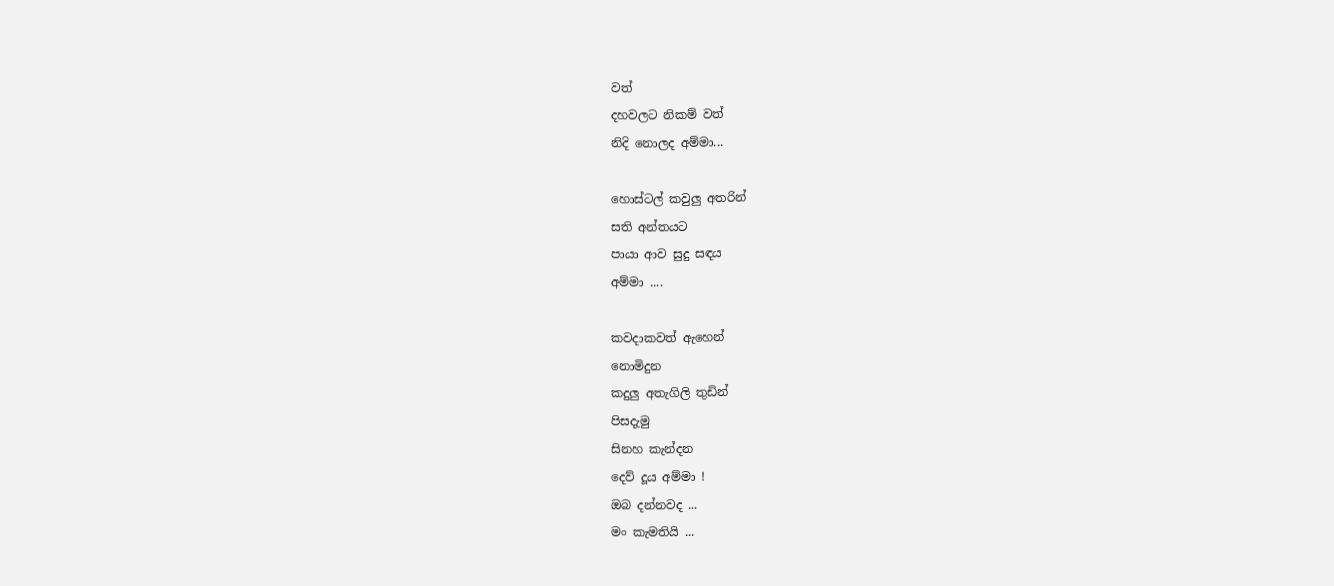වත්
දහවලට නිකම් වත්
නිදි නොලද අම්මා...

හොස්ටල් කවුලු අතරින්
සති අන්තයට
පායා ආව සුදු සඳය
අම්මා ....

කවදාකවත් ඇහෙන්
නොමිදුන
කදුලු අතැගිලි තුඩින්
පිසදැමු
සිනහ කැන්දන
දෙව් දූය අම්මා !
ඔබ දන්නවද ...
මං කැමතියි ...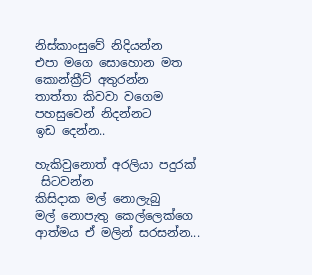නිස්කාංසුවේ නිදියන්න
එපා මගෙ සොහොන මත
කොන්ක්‍රීට් අතුරන්න
තාත්තා කිවවා වගෙම
පහසුවෙන් නිදන්නට
ඉඩ දෙන්න..

හැකිවුනොත් අරලියා පදුරක්
 සිටවන්න
කිසිදාක මල් නොලැබු
මල් නොපැතු කෙල්ලෙක්ගෙ
ආත්මය ඒ මලින් සරසන්න...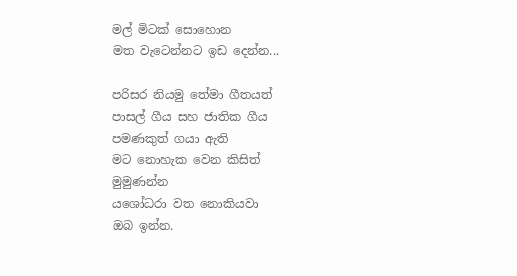මල් මිටක් සොහොන
මත වැටෙන්නට ඉඩ දෙන්න...

පරිසර නියමු තේමා ගීතයත්
පාසල් ගීය සහ ජාතික ගීය
පමණකුත් ගයා ඇති
මට නොහැක වෙන කිසිත්
මුමුණන්න
යශෝධරා වත නොකියවා
ඔබ ඉන්න.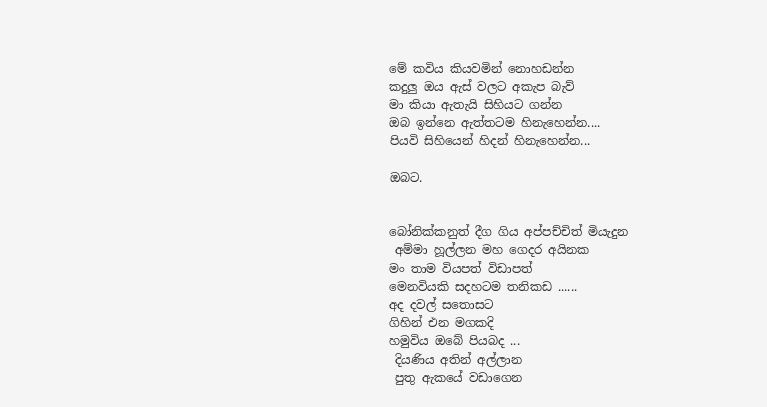මේ කවිය කියවමින් නොහඩන්න
කදුලු ඔය ඇස් වලට අකැප බැව්
මා කියා ඇතැයි සිහියට ගන්න
ඔබ ඉන්නෙ ඇත්තටම හිනැහෙන්න....
පියවි සිහියෙන් හිදන් හිනැහෙන්න...

ඔබට.


බෝනික්කනුත් දීග ගිය අප්පච්චිත් මියැදුන
 අම්මා හූල්ලන මහ ගෙදර අයිනක
මං තාම වියපත් විඩාපත්
මෙනවියකි සදහටම තනිකඩ ......
අද දවල් සතොසට
ගිහින් එන මගකදි
හමුවිය ඔබේ පියබද ...
 දියණිය අතින් අල්ලාන
 පුතු ඇකයේ වඩාගෙන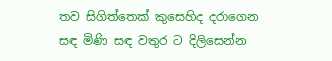තව සිගිත්තෙක් කුසෙහිද දරාගෙන
සඳ මිණි සඳ වතුර ට දිලිසෙන්න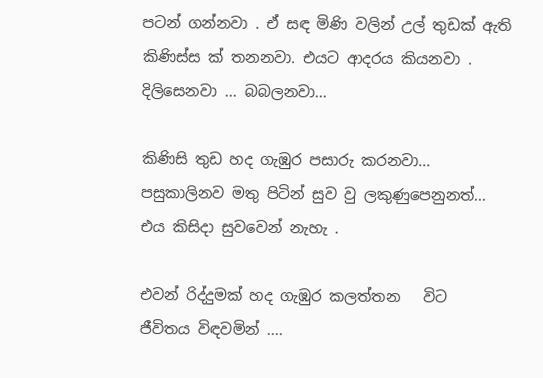පටන් ගන්නවා . ඒ සඳ මිණි වලින් උල් තුඩක් ඇති කිණිස්ස ක් තනනවා. එයට ආදරය කියනවා . දිලිසෙනවා ... බබලනවා...

කිණිසි තුඩ හද ගැඹුර පසාරු කරනවා... පසුකාලිනව මතු පිටින් සුව වු ලකුණුපෙනුනත්... එය කිසිදා සුවවෙන් නැහැ .

එවන් රිද්දුමක් හද ගැඹුර කලත්තන   විට   ජීවිතය විඳවමින් ....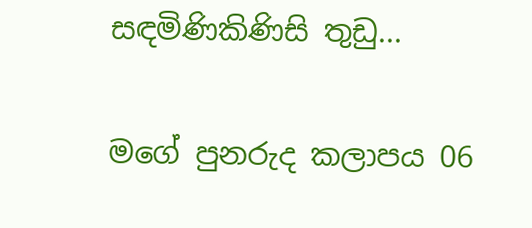සඳමිණිකිණිසි තුඩු...

මගේ පුනරුද කලාපය 06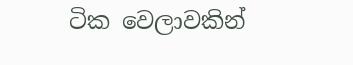ටික වෙලාවකින්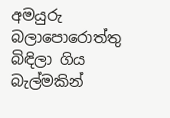අමයුරු බලාපොරොත්තු බිඳිලා ගිය බැල්මකින්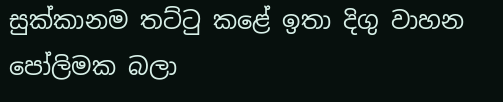සුක්කානම තට්ටු කළේ ඉතා දිගු වාහන පෝලිමක බලා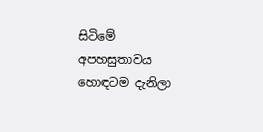සිටිමේ අපහසුතාවය හොඳටම දැනිලා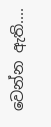වෙන්න ඇති....